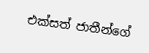එක්සත් ජාතීන්ගේ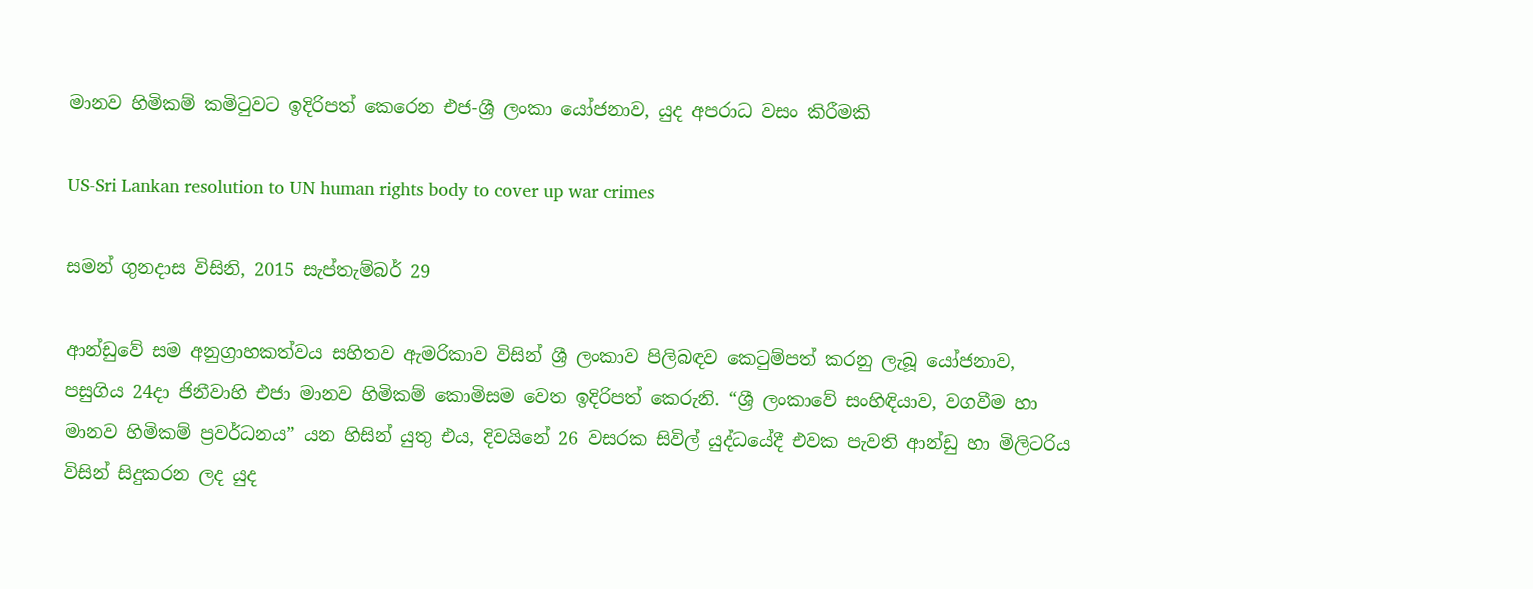මානව හිමිකම් කමිටුවට ඉදිරිපත් කෙරෙන එජ-ශ්‍රී ලංකා යෝජනාව, යුද අපරාධ වසං කිරීමකි

US-Sri Lankan resolution to UN human rights body to cover up war crimes

සමන් ගුනදාස විසිනි, 2015 සැප්තැම්බර් 29

ආන්ඩුවේ සම අනුග්‍රාහකත්වය සහිතව ඇමරිකාව විසින් ශ්‍රී ලංකාව පිලිබඳව කෙටුම්පත් කරනු ලැබූ යෝජනාව, පසුගිය 24දා ජිනීවාහි එජා මානව හිමිකම් කොමිසම වෙත ඉදිරිපත් කෙරුනි. “ශ්‍රී ලංකාවේ සංහිඳියාව, වගවීම හා මානව හිමිකම් ප්‍රවර්ධනය” යන හිසින් යුතු එය, දිවයිනේ 26 වසරක සිවිල් යුද්ධයේදී එවක පැවති ආන්ඩු හා මිලිටරිය විසින් සිදුකරන ලද යුද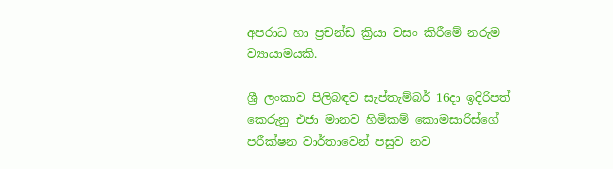අපරාධ හා ප්‍රචන්ඩ ක්‍රියා වසං කිරීමේ නරුම ව්‍යායාමයකි.

ශ්‍රී ලංකාව පිලිබඳව සැප්තැම්බර් 16දා ඉදිරිපත් කෙරුනු එජා මානව හිමිකම් කොමසාරිස්ගේ පරීක්ෂන වාර්තාවෙන් පසුව නව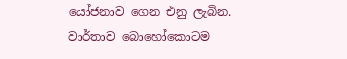යෝජනාව ගෙන එනු ලැබින. වාර්තාව බොහෝකොටම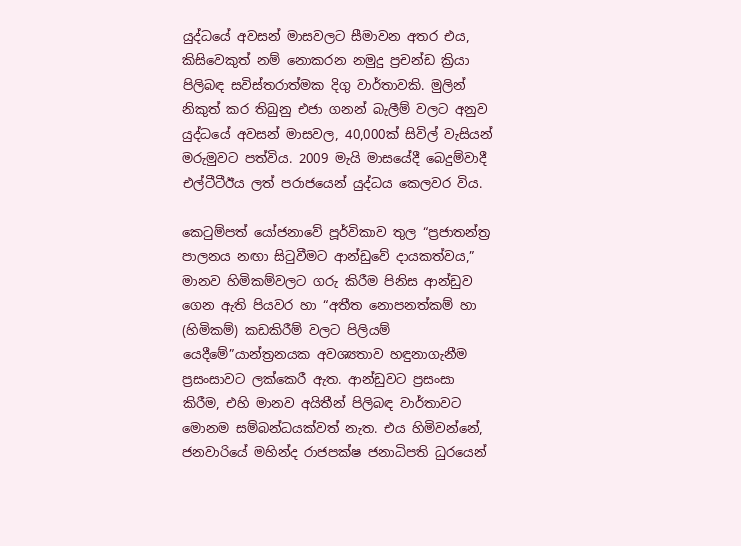යුද්ධයේ අවසන් මාසවලට සීමාවන අතර එය, කිසිවෙකුත් නම් නොකරන නමුදු ප්‍රචන්ඩ ක්‍රියා පිලිබඳ සවිස්තරාත්මක දිගු වාර්තාවකි. මුලින් නිකුත් කර තිබුනු එජා ගනන් බැලීම් වලට අනුව යුද්ධයේ අවසන් මාසවල, 40,000ක් සිවිල් වැසියන් මරුමුවට පත්විය. 2009 මැයි මාසයේදී බෙදුම්වාදී එල්ටීටීඊය ලත් පරාජයෙන් යුද්ධය කෙලවර විය.

කෙටුම්පත් යෝජනාවේ පූර්විකාව තුල “ප්‍රජාතන්ත්‍ර පාලනය නඟා සිටුවීමට ආන්ඩුවේ දායකත්වය,” මානව හිමිකම්වලට ගරු කිරීම පිනිස ආන්ඩුව ගෙන ඇති පියවර හා “අතීත නොපනත්කම් හා (හිමිකම්) කඩකිරීම් වලට පිලියම් යෙදීමේ”යාන්ත්‍රනයක අවශ්‍යතාව හඳුනාගැනීම ප්‍රසංසාවට ලක්කෙරී ඇත. ආන්ඩුවට ප්‍රසංසා කිරීම, එහි මානව අයිතීන් පිලිබඳ වාර්තාවට මොනම සම්බන්ධයක්වත් නැත. එය හිමිවන්නේ, ජනවාරියේ මහින්ද රාජපක්ෂ ජනාධිපති ධුරයෙන්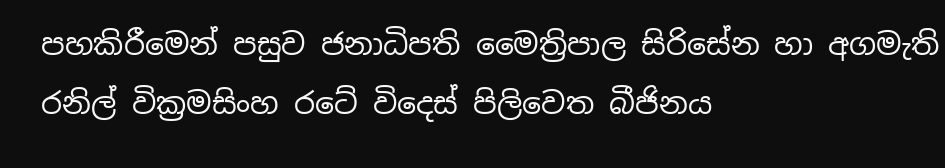පහකිරීමෙන් පසුව ජනාධිපති මෛත්‍රිපාල සිරිසේන හා අගමැති රනිල් වික්‍රමසිංහ රටේ විදෙස් පිලිවෙත බීජිනය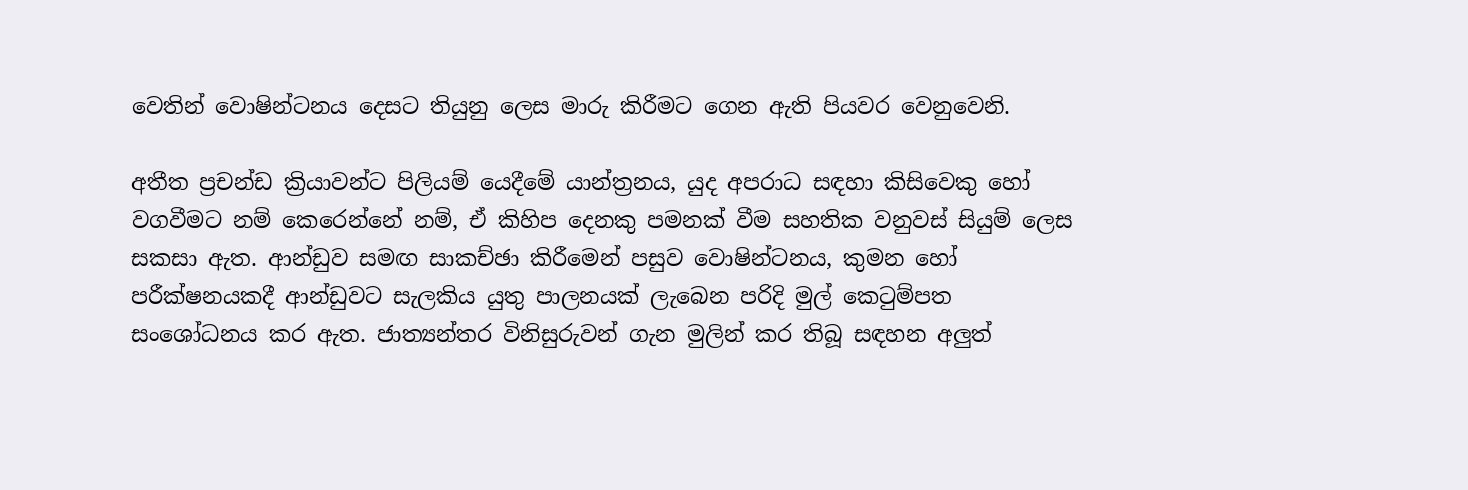වෙතින් වොෂින්ටනය දෙසට තියුනු ලෙස මාරු කිරීමට ගෙන ඇති පියවර වෙනුවෙනි.

අතීත ප්‍රචන්ඩ ක්‍රියාවන්ට පිලියම් යෙදීමේ යාන්ත්‍රනය, යුද අපරාධ සඳහා කිසිවෙකු හෝ වගවීමට නම් කෙරෙන්නේ නම්, ඒ කිහිප දෙනකු පමනක් වීම සහතික වනුවස් සියුම් ලෙස සකසා ඇත. ආන්ඩුව සමඟ සාකච්ඡා කිරීමෙන් පසුව වොෂින්ටනය, කුමන හෝ පරීක්ෂනයකදී ආන්ඩුවට සැලකිය යුතු පාලනයක් ලැබෙන පරිදි මුල් කෙටුම්පත සංශෝධනය කර ඇත. ජාත්‍යන්තර විනිසුරුවන් ගැන මුලින් කර තිබූ සඳහන අලුත්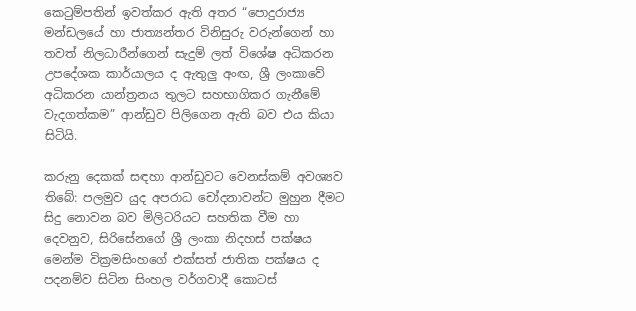කෙටුම්පතින් ඉවත්කර ඇති අතර “පොදුරාජ්‍ය මන්ඩලයේ හා ජාත්‍යන්තර විනිසුරු වරුන්ගෙන් හා තවත් නිලධාරීන්ගෙන් සැදුම් ලත් විශේෂ අධිකරන උපදේශක කාර්යාලය ද ඇතුලු අංඟ, ශ්‍රී ලංකාවේ අධිකරන යාන්ත්‍රනය තුලට සහභාගිකර ගැනීමේ වැදගත්කම” ආන්ඩුව පිලිගෙන ඇති බව එය කියා සිටියි.

කරුනු දෙකක් සඳහා ආන්ඩුවට වෙනස්කම් අවශ්‍යව තිබේ: පලමුව යුද අපරාධ චෝදනාවන්ට මුහුන දීමට සිදු නොවන බව මිලිටරියට සහතික වීම හා දෙවනුව, සිරිසේනගේ ශ්‍රී ලංකා නිදහස් පක්ෂය මෙන්ම වික්‍රමසිංහගේ එක්සත් ජාතික පක්ෂය ද පදනම්ව සිටින සිංහල වර්ගවාදී කොටස්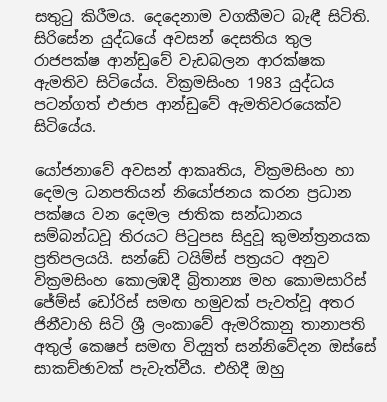සතුටු කිරීමය. දෙදෙනාම වගකීමට බැඳී සිටිති. සිරිසේන යුද්ධයේ අවසන් දෙසතිය තුල රාජපක්ෂ ආන්ඩුවේ වැඩබලන ආරක්ෂක ඇමතිව සිටියේය. වික්‍රමසිංහ 1983 යුද්ධය පටන්ගත් එජාප ආන්ඩුවේ ඇමතිවරයෙක්ව සිටියේය.

යෝජනාවේ අවසන් ආකෘතිය, වික්‍රමසිංහ හා දෙමල ධනපතියන් නියෝජනය කරන ප්‍රධාන පක්ෂය වන දෙමල ජාතික සන්ධානය සම්බන්ධවූ තිරයට පිටුපස සිදුවූ කුමන්ත්‍රනයක ප්‍රතිපලයයි. සන්ඩේ ටයිම්ස් පත්‍රයට අනුව වික්‍රමසිංහ කොලඹදී බ්‍රිතාන්‍ය මහ කොමසාරිස් ජේම්ස් ඩෝරිස් සමඟ හමුවක් පැවත්වූ අතර ජිනීවාහි සිටි ශ්‍රී ලංකාවේ ඇමරිකානු තානාපති අතුල් කෙෂප් සමඟ විද්‍යුත් සන්නිවේදන ඔස්සේ සාකච්ඡාවක් පැවැත්වීය. එහිදී ඔහු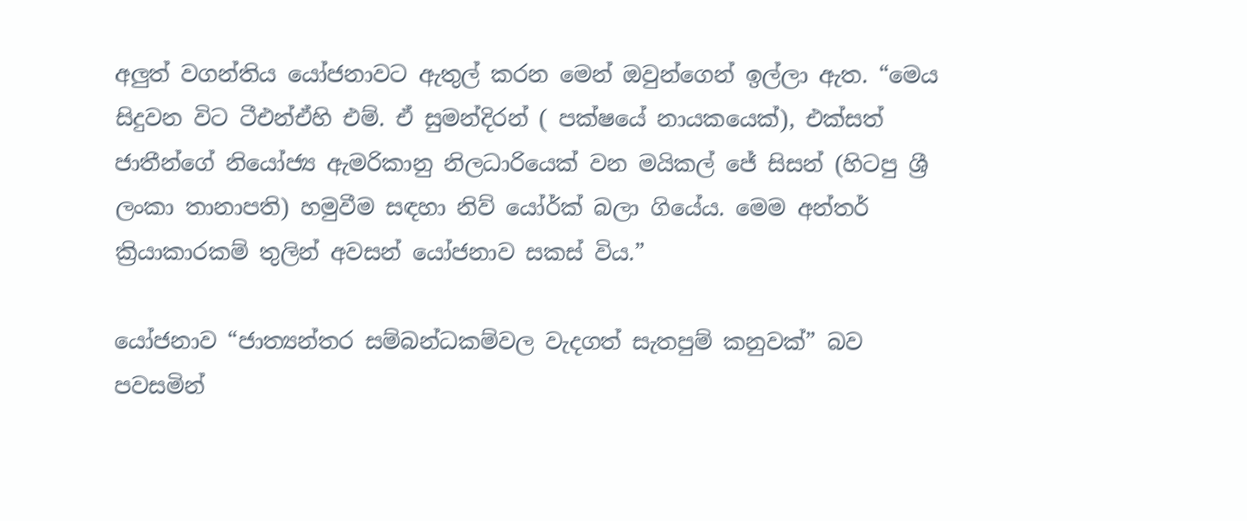අලුත් වගන්තිය යෝජනාවට ඇතුල් කරන මෙන් ඔවුන්ගෙන් ඉල්ලා ඇත. “මෙය සිදුවන විට ටීඑන්ඒහි එම්. ඒ සුමන්දිරන් ( පක්ෂයේ නායකයෙක්), එක්සත් ජාතීන්ගේ නියෝජ්‍ය ඇමරිකානු නිලධාරියෙක් වන මයිකල් ජේ සිසන් (හිටපු ශ්‍රී ලංකා තානාපති) හමුවීම සඳහා නිව් යෝර්ක් බලා ගියේය. මෙම අන්තර් ක්‍රියාකාරකම් තුලින් අවසන් යෝජනාව සකස් විය.”

යෝජනාව “ජාත්‍යන්තර සම්බන්ධකම්වල වැදගත් සැතපුම් කනුවක්” බව පවසමින්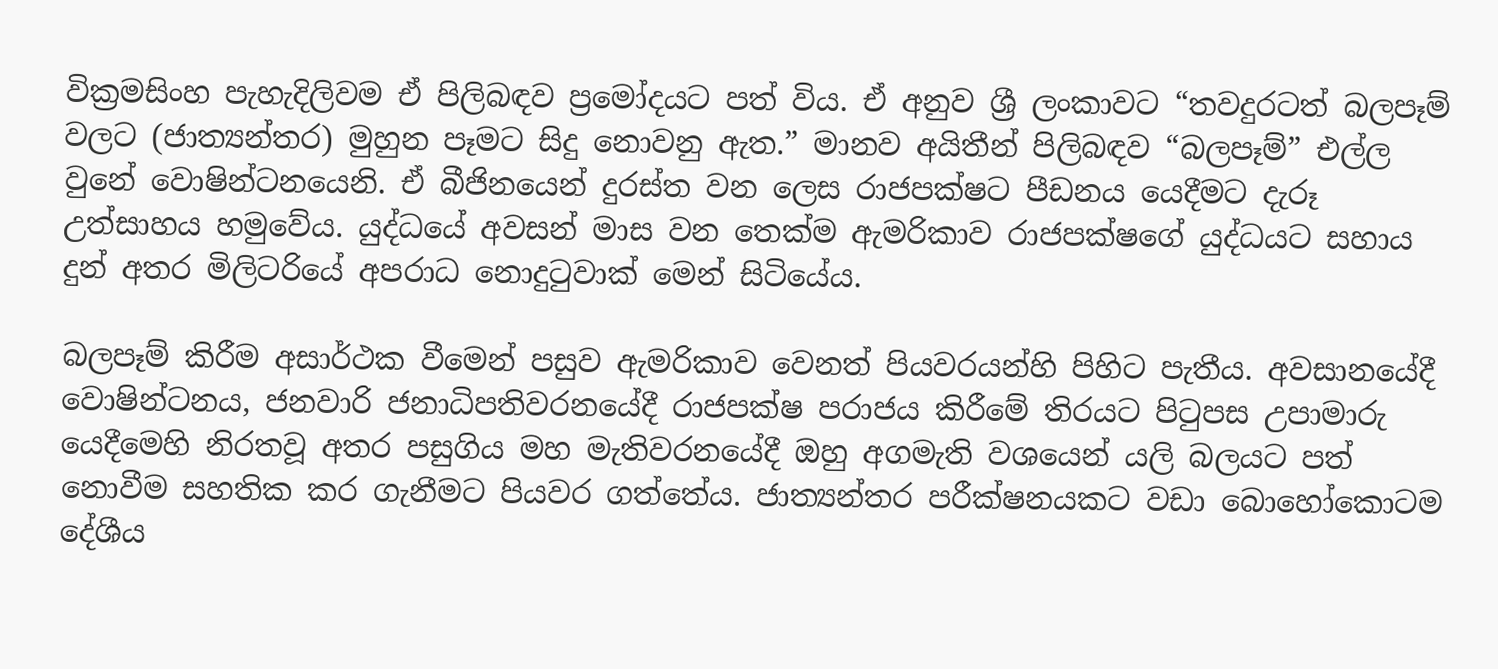වික්‍රමසිංහ පැහැදිලිවම ඒ පිලිබඳව ප්‍රමෝදයට පත් විය. ඒ අනුව ශ්‍රී ලංකාවට “තවදුරටත් බලපෑම් වලට (ජාත්‍යන්තර) මුහුන පෑමට සිදු නොවනු ඇත.” මානව අයිතීන් පිලිබඳව “බලපෑම්” එල්ල වුනේ වොෂින්ටනයෙනි. ඒ බීජිනයෙන් දුරස්ත වන ලෙස රාජපක්ෂට පීඩනය යෙදීමට දැරූ උත්සාහය හමුවේය. යුද්ධයේ අවසන් මාස වන තෙක්ම ඇමරිකාව රාජපක්ෂගේ යුද්ධයට සහාය දුන් අතර මිලිටරියේ අපරාධ නොදුටුවාක් මෙන් සිටියේය.

බලපෑම් කිරීම අසාර්ථක වීමෙන් පසුව ඇමරිකාව වෙනත් පියවරයන්හි පිහිට පැතීය. අවසානයේදී වොෂින්ටනය, ජනවාරි ජනාධිපතිවරනයේදී රාජපක්ෂ පරාජය කිරීමේ තිරයට පිටුපස උපාමාරු යෙදීමෙහි නිරතවූ අතර පසුගිය මහ මැතිවරනයේදී ඔහු අගමැති වශයෙන් යලි බලයට පත් නොවීම සහතික කර ගැනීමට පියවර ගත්තේය. ජාත්‍යන්තර පරීක්ෂනයකට වඩා බොහෝකොටම දේශීය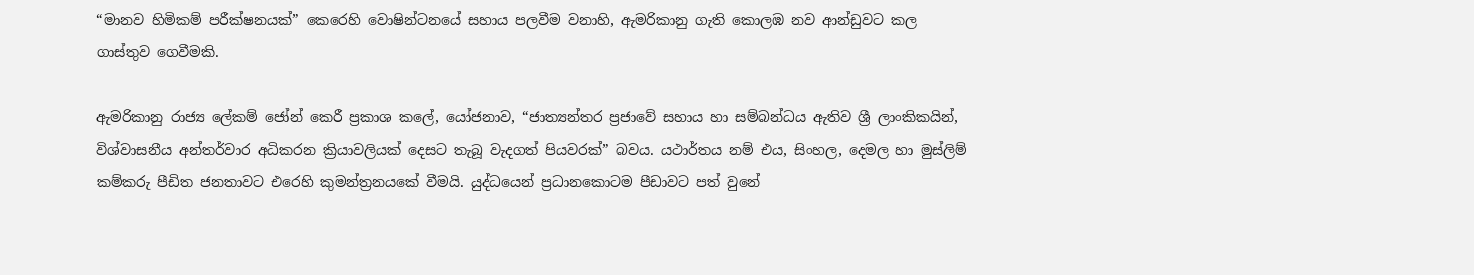“මානව හිමිකම් පරීක්ෂනයක්” කෙරෙහි වොෂින්ටනයේ සහාය පලවීම වනාහි, ඇමරිකානු ගැති කොලඹ නව ආන්ඩුවට කල ගාස්තුව ගෙවීමකි.

ඇමරිකානු රාජ්‍ය ලේකම් ජෝන් කෙරී ප්‍රකාශ කලේ, යෝජනාව, “ජාත්‍යන්තර ප්‍රජාවේ සහාය හා සම්බන්ධය ඇතිව ශ්‍රී ලාංකිකයින්, විශ්වාසනීය අන්තර්වාර අධිකරන ක්‍රියාවලියක් දෙසට තැබූ වැදගත් පියවරක්” බවය. යථාර්තය නම් එය, සිංහල, දෙමල හා මුස්ලිම් කම්කරු පීඩිත ජනතාවට එරෙහි කුමන්ත්‍රනයකේ වීමයි. යුද්ධයෙන් ප්‍රධානකොටම පීඩාවට පත් වුනේ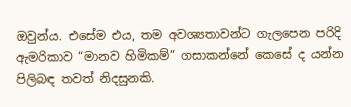ඔවුන්ය. එසේම එය, තම අවශ්‍යතාවන්ට ගැලපෙන පරිදි ඇමරිකාව “මානව හිමිකම්” ගසාකන්නේ කෙසේ ද යන්න පිලිබඳ තවත් නිදසුනකි.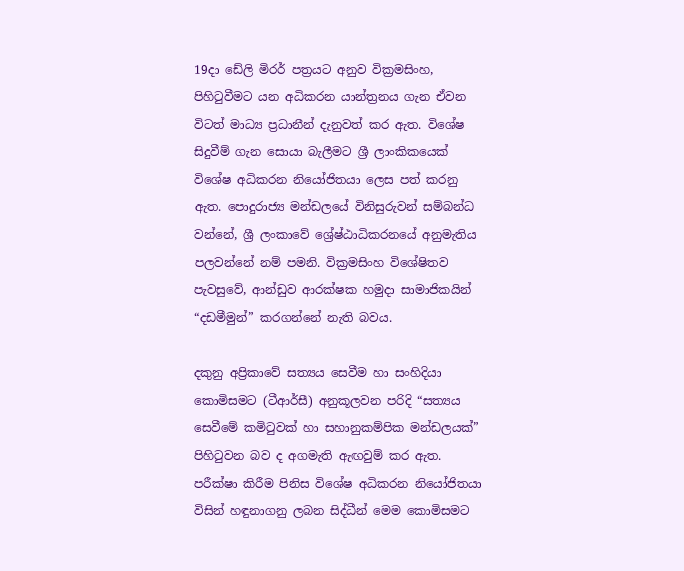19දා ඩේලි මිරර් පත්‍රයට අනුව වික්‍රමසිංහ, පිහිටුවීමට යන අධිකරන යාන්ත්‍රනය ගැන ඒවන විටත් මාධ්‍ය ප්‍රධානීන් දැනුවත් කර ඇත. විශේෂ සිදුවීම් ගැන සොයා බැලීමට ශ්‍රී ලාංකිකයෙක් විශේෂ අධිකරන නියෝජිතයා ලෙස පත් කරනු ඇත. පොදුරාජ්‍ය මන්ඩලයේ විනිසුරුවන් සම්බන්ධ වන්නේ, ශ්‍රී ලංකාවේ ශ්‍රේෂ්ඨාධිකරනයේ අනුමැතිය පලවන්නේ නම් පමනි. වික්‍රමසිංහ විශේෂිතව පැවසුවේ, ආන්ඩුව ආරක්ෂක හමුදා සාමාජිකයින් “දඩමීමුන්” කරගන්නේ නැති බවය.

දකුනු අප්‍රිකාවේ සත්‍යය සෙවීම හා සංහිදියා කොමිසමට (ටීආර්සී) අනුකූලවන පරිදි “සත්‍යය සෙවීමේ කමිටුවක් හා සහානුකම්පික මන්ඩලයක්” පිහිටුවන බව ද අගමැති ඇඟවුම් කර ඇත. පරීක්ෂා කිරීම පිනිස විශේෂ අධිකරන නියෝජිතයා විසින් හඳුනාගනු ලබන සිද්ධීන් මෙම කොමිසමට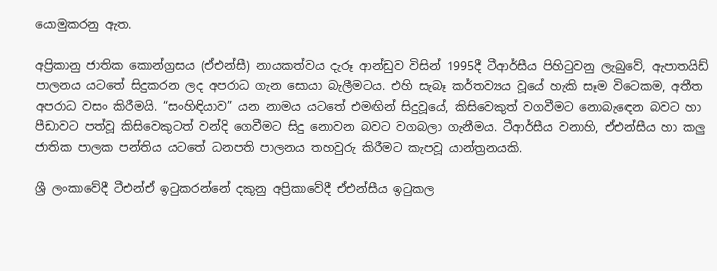යොමුකරනු ඇත.

අප්‍රිකානු ජාතික කොන්ග්‍රසය (ඒඑන්සී) නායකත්වය දැරූ ආන්ඩුව විසින් 1995දී ටීආර්සීය පිහිටුවනු ලැබුවේ, ඇපාතයිඩ් පාලනය යටතේ සිදුකරන ලද අපරාධ ගැන සොයා බැලීමටය. එහි සැබෑ කර්තව්‍යය වූයේ හැකි සෑම විටෙකම, අතීත අපරාධ වසං කිරීමයි. “සංහිඳියාව” යන නාමය යටතේ එමඟින් සිදුවූයේ, කිසිවෙකුත් වගවීමට නොබැඳෙන බවට හා පීඩාවට පත්වූ කිසිවෙකුටත් වන්දි ගෙවීමට සිදු නොවන බවට වගබලා ගැනීමය. ටීආර්සීය වනාහි, ඒඑන්සීය හා කලු ජාතික පාලක පන්තිය යටතේ ධනපති පාලනය තහවුරු කිරීමට කැපවූ යාන්ත්‍රනයකි.

ශ්‍රී ලංකාවේදී ටීඑන්ඒ ඉටුකරන්නේ දකුනු අප්‍රිකාවේදී ඒඑන්සීය ඉටුකල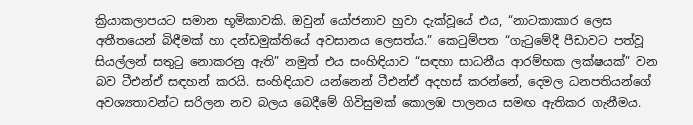ක්‍රියාකලාපයට සමාන භූමිකාවකි. ඔවුන් යෝජනාව හුවා දැක්වූයේ එය, “නාටකාකාර ලෙස අතීතයෙන් බිඳීමක් හා දන්ඩමුක්තියේ අවසානය ලෙසත්ය.” කෙටුම්පත “ගැටුමේදී පීඩාවට පත්වූ සියල්ලන් සතුටු නොකරනු ඇති” නමුත් එය සංහිඳියාව “සඳහා සාධනීය ආරම්භක ලක්ෂයක්” වන බව ටීඑන්ඒ සඳහන් කරයි. සංහිඳියාව යන්නෙන් ටීඑන්ඒ අදහස් කරන්නේ, දෙමල ධනපතියන්ගේ අවශ්‍යතාවන්ට සරිලන නව බලය බෙදීමේ ගිවිසුමක් කොලඹ පාලනය සමඟ ඇතිකර ගැනීමය.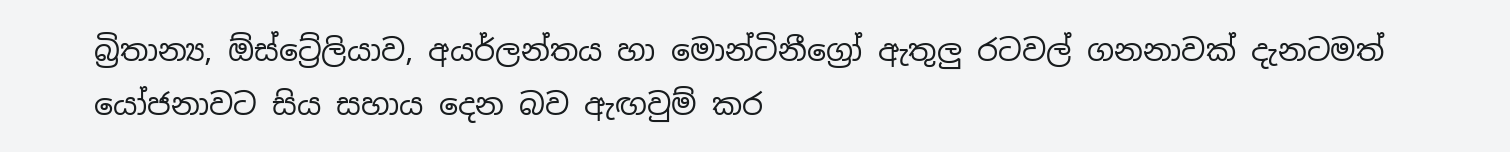බ්‍රිතාන්‍ය, ඕස්ට්‍රේලියාව, අයර්ලන්තය හා මොන්ටිනීග්‍රෝ ඇතුලු රටවල් ගනනාවක් දැනටමත් යෝජනාවට සිය සහාය දෙන බව ඇඟවුම් කර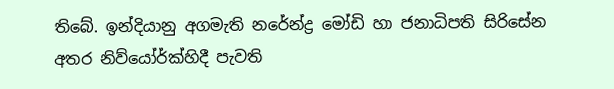තිබේ. ඉන්දියානු අගමැති නරේන්ද්‍ර මෝඩි හා ජනාධිපති සිරිසේන අතර නිව්යෝර්ක්හිදී පැවති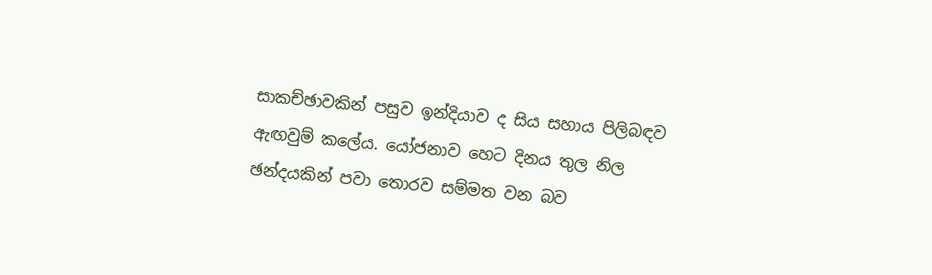සාකච්ඡාවකින් පසුව ඉන්දියාව ද සිය සහාය පිලිබඳව ඇඟවුම් කලේය. යෝජනාව හෙට දිනය තුල නිල ඡන්දයකින් පවා තොරව සම්මත වන බව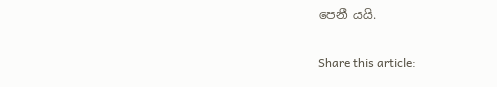පෙනී යයි.

Share this article: